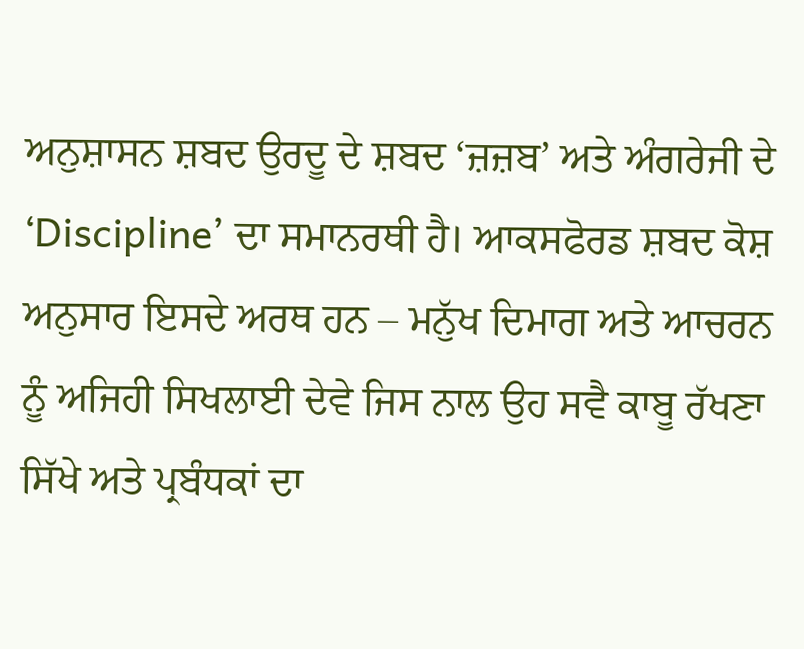ਅਨੁਸ਼ਾਸਨ ਸ਼ਬਦ ਉਰਦੂ ਦੇ ਸ਼ਬਦ ‘ਜ਼ਜ਼ਬ’ ਅਤੇ ਅੰਗਰੇਜੀ ਦੇ ‘Discipline’ ਦਾ ਸਮਾਨਰਥੀ ਹੈ। ਆਕਸਫੋਰਡ ਸ਼ਬਦ ਕੋਸ਼ ਅਨੁਸਾਰ ਇਸਦੇ ਅਰਥ ਹਨ – ਮਨੁੱਖ ਦਿਮਾਗ ਅਤੇ ਆਚਰਨ ਨੂੰ ਅਜਿਹੀ ਸਿਖਲਾਈ ਦੇਵੇ ਜਿਸ ਨਾਲ ਉਹ ਸਵੈ ਕਾਬੂ ਰੱਖਣਾ ਸਿੱਖੇ ਅਤੇ ਪ੍ਰਬੰਧਕਾਂ ਦਾ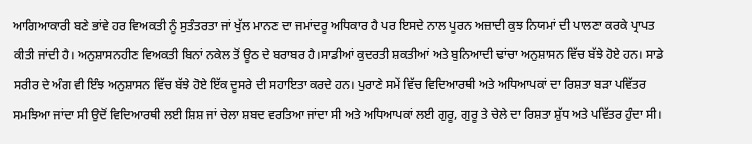ਆਗਿਆਕਾਰੀ ਬਣੇ ਭਾਂਵੇ ਹਰ ਵਿਅਕਤੀ ਨੂੰ ਸੁਤੰਤਰਤਾ ਜਾਂ ਖੁੱਲ ਮਾਨਣ ਦਾ ਜਮਾਂਦਰੂ ਅਧਿਕਾਰ ਹੈ ਪਰ ਇਸਦੇ ਨਾਲ ਪੂਰਨ ਅਜ਼ਾਦੀ ਕੁਝ ਨਿਯਮਾਂ ਦੀ ਪਾਲਣਾ ਕਰਕੇ ਪ੍ਰਾਪਤ ਕੀਤੀ ਜਾਂਦੀ ਹੈ। ਅਨੁਸ਼ਾਸਨਹੀਣ ਵਿਅਕਤੀ ਬਿਨਾਂ ਨਕੇਲ ਤੋਂ ਊਠ ਦੇ ਬਰਾਬਰ ਹੈ।ਸਾਡੀਆਂ ਕੁਦਰਤੀ ਸ਼ਕਤੀਆਂ ਅਤੇ ਬੁਨਿਆਦੀ ਢਾਂਚਾ ਅਨੁਸ਼ਾਸਨ ਵਿੱਚ ਬੱਝੇ ਹੋਏ ਹਨ। ਸਾਡੇ ਸਰੀਰ ਦੇ ਅੰਗ ਵੀ ਇੰਝ ਅਨੁਸ਼ਾਸਨ ਵਿੱਚ ਬੱਝੇ ਹੋਏ ਇੱਕ ਦੂਸਰੇ ਦੀ ਸਹਾਇਤਾ ਕਰਦੇ ਹਨ। ਪੁਰਾਣੇ ਸਮੇਂ ਵਿੱਚ ਵਿਦਿਆਰਥੀ ਅਤੇ ਅਧਿਆਪਕਾਂ ਦਾ ਰਿਸ਼ਤਾ ਬੜਾ ਪਵਿੱਤਰ ਸਮਝਿਆ ਜਾਂਦਾ ਸੀ ਉਦੋਂ ਵਿਦਿਆਰਥੀ ਲਈ ਸ਼ਿਸ਼ ਜਾਂ ਚੇਲਾ ਸ਼ਬਦ ਵਰਤਿਆ ਜਾਂਦਾ ਸੀ ਅਤੇ ਅਧਿਆਪਕਾਂ ਲਈ ਗੁਰੂ, ਗੁਰੂ ਤੇ ਚੇਲੇ ਦਾ ਰਿਸ਼ਤਾ ਸ਼ੁੱਧ ਅਤੇ ਪਵਿੱਤਰ ਹੁੰਦਾ ਸੀ।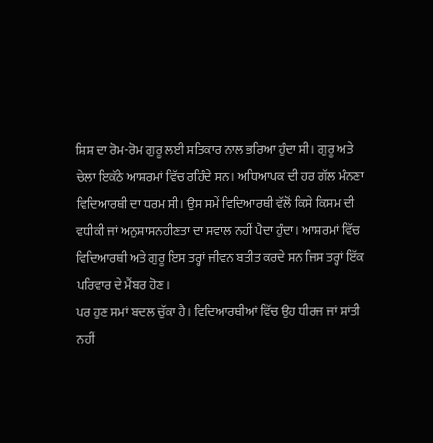ਸ਼ਿਸ਼ ਦਾ ਰੋਮ-ਰੋਮ ਗੁਰੂ ਲਈ ਸਤਿਕਾਰ ਨਾਲ ਭਰਿਆ ਹੁੰਦਾ ਸੀ। ਗੁਰੂ ਅਤੇ ਚੇਲਾ ਇਕੱਠੇ ਆਸ਼ਰਮਾਂ ਵਿੱਚ ਰਹਿੰਦੇ ਸਨ। ਅਧਿਆਪਕ ਦੀ ਹਰ ਗੱਲ ਮੰਨਣਾ ਵਿਦਿਆਰਥੀ ਦਾ ਧਰਮ ਸੀ। ਉਸ ਸਮੇਂ ਵਿਦਿਆਰਥੀ ਵੱਲੋਂ ਕਿਸੇ ਕਿਸਮ ਦੀ ਵਧੀਕੀ ਜਾਂ ਅਨੁਸ਼ਾਸਨਹੀਣਤਾ ਦਾ ਸਵਾਲ ਨਹੀਂ ਪੈਦਾ ਹੁੰਦਾ। ਆਸ਼ਰਮਾਂ ਵਿੱਚ ਵਿਦਿਆਰਥੀ ਅਤੇ ਗੁਰੂ ਇਸ ਤਰ੍ਹਾਂ ਜੀਵਨ ਬਤੀਤ ਕਰਦੇ ਸਨ ਜਿਸ ਤਰ੍ਹਾਂ ਇੱਕ ਪਰਿਵਾਰ ਦੇ ਮੈਂਬਰ ਹੋਣ।
ਪਰ ਹੁਣ ਸਮਾਂ ਬਦਲ ਚੁੱਕਾ ਹੈ। ਵਿਦਿਆਰਥੀਆਂ ਵਿੱਚ ਉਹ ਧੀਰਜ ਜਾਂ ਸ਼ਾਂਤੀ ਨਹੀਂ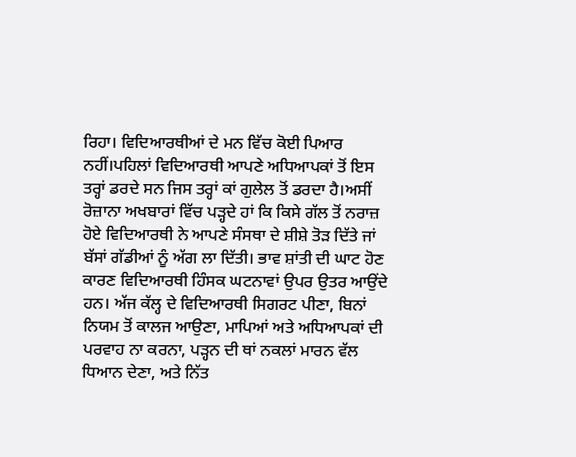ਰਿਹਾ। ਵਿਦਿਆਰਥੀਆਂ ਦੇ ਮਨ ਵਿੱਚ ਕੋਈ ਪਿਆਰ ਨਹੀਂ।ਪਹਿਲਾਂ ਵਿਦਿਆਰਥੀ ਆਪਣੇ ਅਧਿਆਪਕਾਂ ਤੋਂ ਇਸ ਤਰ੍ਹਾਂ ਡਰਦੇ ਸਨ ਜਿਸ ਤਰ੍ਹਾਂ ਕਾਂ ਗੁਲੇਲ ਤੋਂ ਡਰਦਾ ਹੈ।ਅਸੀਂ ਰੋਜ਼ਾਨਾ ਅਖਬਾਰਾਂ ਵਿੱਚ ਪੜ੍ਹਦੇ ਹਾਂ ਕਿ ਕਿਸੇ ਗੱਲ ਤੋਂ ਨਰਾਜ਼ ਹੋਏ ਵਿਦਿਆਰਥੀ ਨੇ ਆਪਣੇ ਸੰਸਥਾ ਦੇ ਸ਼ੀਸ਼ੇ ਤੋੜ ਦਿੱਤੇ ਜਾਂ ਬੱਸਾਂ ਗੱਡੀਆਂ ਨੂੰ ਅੱਗ ਲਾ ਦਿੱਤੀ। ਭਾਵ ਸ਼ਾਂਤੀ ਦੀ ਘਾਟ ਹੋਣ ਕਾਰਣ ਵਿਦਿਆਰਥੀ ਹਿੰਸਕ ਘਟਨਾਵਾਂ ਉਪਰ ਉਤਰ ਆਉਂਦੇ ਹਨ। ਅੱਜ ਕੱਲ੍ਹ ਦੇ ਵਿਦਿਆਰਥੀ ਸਿਗਰਟ ਪੀਣਾ, ਬਿਨਾਂ ਨਿਯਮ ਤੋਂ ਕਾਲਜ ਆਉਣਾ, ਮਾਪਿਆਂ ਅਤੇ ਅਧਿਆਪਕਾਂ ਦੀ ਪਰਵਾਹ ਨਾ ਕਰਨਾ, ਪੜ੍ਹਨ ਦੀ ਥਾਂ ਨਕਲਾਂ ਮਾਰਨ ਵੱਲ ਧਿਆਨ ਦੇਣਾ, ਅਤੇ ਨਿੱਤ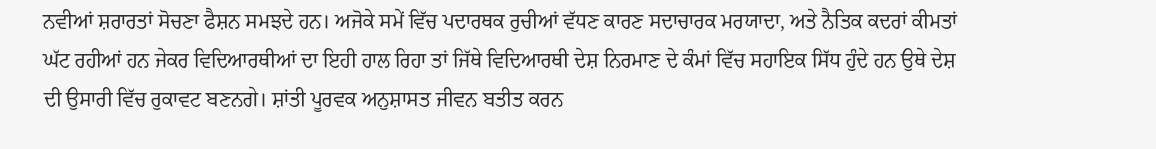ਨਵੀਆਂ ਸ਼ਰਾਰਤਾਂ ਸੋਚਣਾ ਫੈਸ਼ਨ ਸਮਝਦੇ ਹਨ। ਅਜੋਕੇ ਸਮੇਂ ਵਿੱਚ ਪਦਾਰਥਕ ਰੁਚੀਆਂ ਵੱਧਣ ਕਾਰਣ ਸਦਾਚਾਰਕ ਮਰਯਾਦਾ, ਅਤੇ ਨੈਤਿਕ ਕਦਰਾਂ ਕੀਮਤਾਂ ਘੱਟ ਰਹੀਆਂ ਹਨ ਜੇਕਰ ਵਿਦਿਆਰਥੀਆਂ ਦਾ ਇਹੀ ਹਾਲ ਰਿਹਾ ਤਾਂ ਜਿੱਥੇ ਵਿਦਿਆਰਥੀ ਦੇਸ਼ ਨਿਰਮਾਣ ਦੇ ਕੰਮਾਂ ਵਿੱਚ ਸਹਾਇਕ ਸਿੱਧ ਹੁੰਦੇ ਹਨ ਉਥੇ ਦੇਸ਼ ਦੀ ਉਸਾਰੀ ਵਿੱਚ ਰੁਕਾਵਟ ਬਣਨਗੇ। ਸ਼ਾਂਤੀ ਪੂਰਵਕ ਅਨੁਸ਼ਾਸਤ ਜੀਵਨ ਬਤੀਤ ਕਰਨ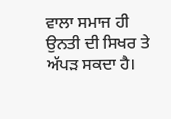ਵਾਲਾ ਸਮਾਜ ਹੀ ਉਨਤੀ ਦੀ ਸਿਖਰ ਤੇ ਅੱਪੜ ਸਕਦਾ ਹੈ।